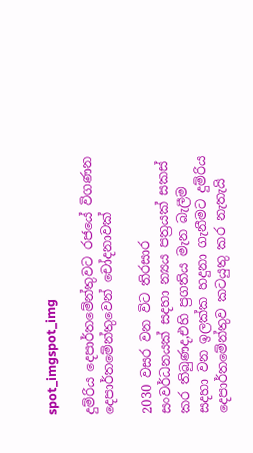spot_imgspot_img

දුම්රිය දෙපාර්තමේන්තුවට රජයේ විගණන දෙපාර්තමේන්තුවෙන් චෝදනාවක්

2030 වසර වන විට තිරසාර සංවර්ධනයක් සදහා න්‍යය පත්‍රයක් සකස් කර තිබුණද,එහි ප්‍රගතිය මැන බැලීම සදහා වන ඉලක්ක හදුනා ගැනීමට දුම්රිය දෙපාර්තමේන්තුව කටයුතු කර නැතැයි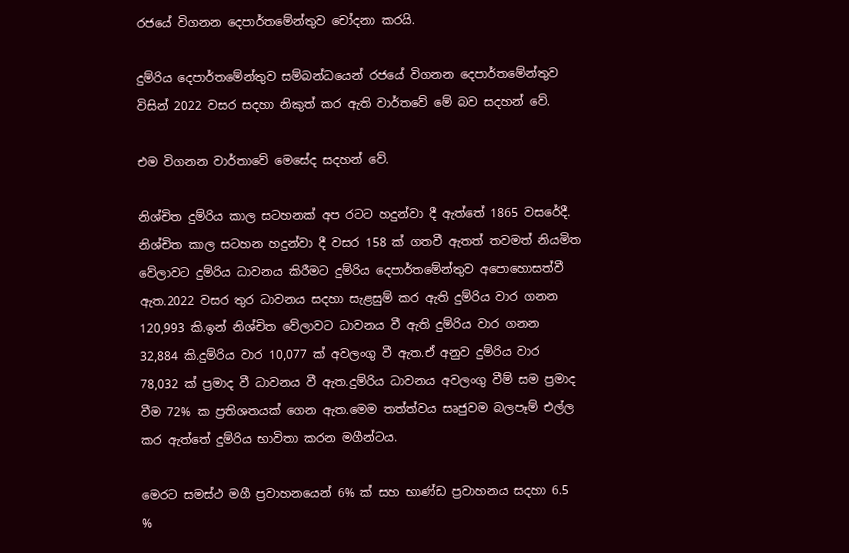රජයේ විගනන දෙපාර්තමේන්තුව චෝදනා කරයි.

දුම්රිය දෙපාර්තමේන්තුව සම්බන්ධයෙන් රජයේ විගනන දෙපාර්තමේන්තුව විසින් 2022 වසර සදහා නිකුත් කර ඇති වාර්තවේ මේ බව සදහන් වේ.

එම විගනන වාර්තාවේ මෙසේද සදහන් වේ.

නිශ්චිත දුම්රිය කාල සටහනක් අප රටට හදුන්වා දී ඇත්තේ 1865 වසරේදී. නිශ්චිත කාල සටහන හදුන්වා දී වසර 158 ක් ගතවී ඇතත් තවමත් නියමිත වේලාවට දුම්රිය ධාවනය කිරීමට දුම්රිය දෙපාර්තමේන්තුව අපොහොසත්වී ඇත.2022 වසර තුර ධාවනය සදහා සැළසුම් කර ඇති දුම්රිය වාර ගනන 120,993 කි.ඉන් නිශ්චිත වේලාවට ධාවනය වී ඇති දුම්රිය වාර ගනන 32,884 කි.දුම්රිය වාර 10,077 ක් අවලංගු වී ඇත.ඒ අනුව දුම්රිය වාර 78,032 ක් ප්‍රමාද වී ධාවනය වී ඇත.දුම්රිය ධාවනය අවලංගු වීම් සම ප්‍රමාද වීම 72% ක ප්‍රතිශතයක් ගෙන ඇත.මෙම තත්ත්වය සෘජුවම බලපෑම් එල්ල කර ඇත්තේ දුම්රිය භාවිතා කරන මගීන්ටය.

මෙරට සමස්ථ මගී ප්‍රවාහනයෙන් 6% ක් සහ භාණ්ඩ ප්‍රවාහනය සදහා 6.5 %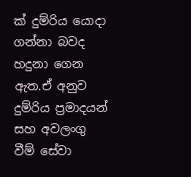ක් දුම්රිය යොදා ගන්නා බවද හදුනා ගෙන ඇත.ඒ අනුව දුම්රිය ප්‍රමාදයන් සහ අවලංගු වීම් සේවා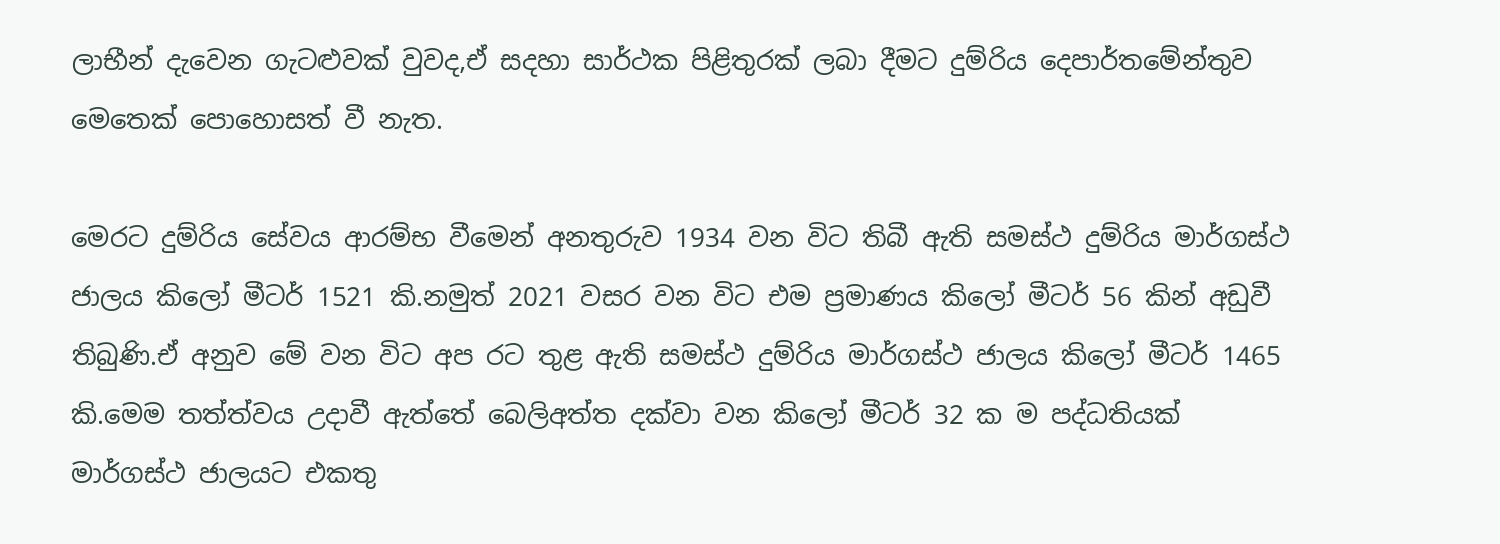ලාභීන් දැවෙන ගැටළුවක් වුවද,ඒ සදහා සාර්ථක පිළිතුරක් ලබා දීමට දුම්රිය දෙපාර්තමේන්තුව මෙතෙක් පොහොසත් වී නැත.

මෙරට දුම්රිය සේවය ආරම්භ වීමෙන් අනතුරුව 1934 වන විට තිබී ඇති සමස්ථ දුම්රිය මාර්ගස්ථ ජාලය කිලෝ මීටර් 1521 කි.නමුත් 2021 වසර වන විට එම ප්‍රමාණය කිලෝ මීටර් 56 කින් අඩුවී තිබුණි.ඒ අනුව මේ වන විට අප රට තුළ ඇති සමස්ථ දුම්රිය මාර්ගස්ථ ජාලය කිලෝ මීටර් 1465 කි.මෙම තත්ත්වය උදාවී ඇත්තේ බෙලිඅත්ත දක්වා වන කිලෝ මීටර් 32 ක ම පද්ධතියක් මාර්ගස්ථ ජාලයට එකතු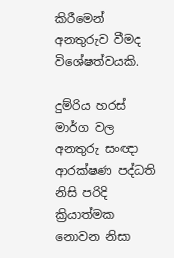කිරීමෙන් අනතුරුව වීමද විශේෂත්වයකි.

දුම්රිය හරස් මාර්ග වල අනතුරු සංඥා ආරක්ෂණ පද්ධති නිසි පරිදි ක්‍රියාත්මක නොවන නිසා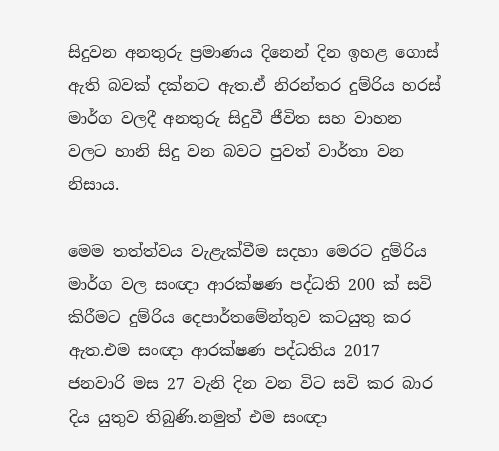සිදුවන අනතුරු ප්‍රමාණය දිනෙන් දින ඉහළ ගොස් ඇති බවක් දක්නට ඇත.ඒ නිරන්තර දුම්රිය හරස් මාර්ග වලදී අනතුරු සිදුවී ජීවිත සහ වාහන වලට හානි සිදු වන බවට පුවත් වාර්තා වන නිසාය.

මෙම තත්ත්වය වැළැක්වීම සදහා මෙරට දුම්රිය මාර්ග වල සංඥා ආරක්ෂණ පද්ධති 200 ක් සවි කිරීමට දුම්රිය දෙපාර්තමේන්තුව කටයුතු කර ඇත.එම සංඥා ආරක්ෂණ පද්ධතිය 2017 ජනවාරි මස 27 වැනි දින වන විට සවි කර බාර දිය යුතුව තිබුණි.නමුත් එම සංඥා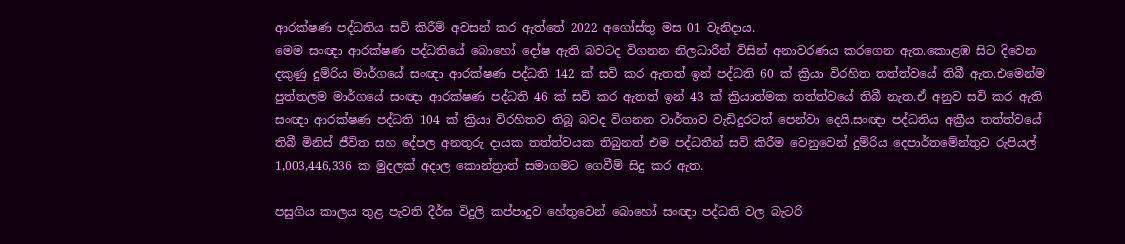ආරක්ෂණ පද්ධතිය සවි කිරීම් අවසන් කර ඇත්තේ 2022 අගෝස්තු මස 01 වැනිදාය.
මෙම සංඥා ආරක්ෂණ පද්ධතියේ බොහෝ දෝෂ ඇති බවටද විගනන නිලධාරීන් විසින් අනාවරණය කරගෙන ඇත.කොළඹ සිට දිවෙන දකුණු දුම්රිය මාර්ගයේ සංඥා ආරක්ෂණ පද්ධති 142 ක් සවි කර ඇතත් ඉන් පද්ධති 60 ක් ක්‍රියා විරහිත තත්ත්වයේ තිබී ඇත.එමෙන්ම පුත්තලම මාර්ගයේ සංඥා ආරක්ෂණ පද්ධති 46 ක් සවි කර ඇතත් ඉන් 43 ක් ක්‍රියාත්මක තත්ත්වයේ තිබී නැත.ඒ අනුව සවි කර ඇති සංඥා ආරක්ෂණ පද්ධති 104 ක් ක්‍රියා විරහිතව තිබූ බවද විගනන වාර්තාව වැඩිදුරටත් පෙන්වා දෙයි.සංඥා පද්ධතිය අක්‍රීය තත්ත්වයේ තිබී මිනිස් ජීවිත සහ දේපල අනතුරු දායක තත්ත්වයක තිබුනත් එම පද්ධතීන් සවි කිරීම වෙනුවෙන් දුම්රිය දෙපාර්තමේන්තුව රුපියල් 1,003,446,336 ක මුදලක් අදාල කොන්ත්‍රාත් සමාගමට ගෙවීම් සිදු කර ඇත.

පසුගිය කාලය තුළ පැවති දීර්ඝ විදුලි කප්පාදුව හේතුවෙන් බොහෝ සංඥා පද්ධති වල බැටරි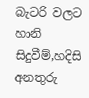බැටරි වලට හානි සිදුවීම්,හදිසි අනතුරු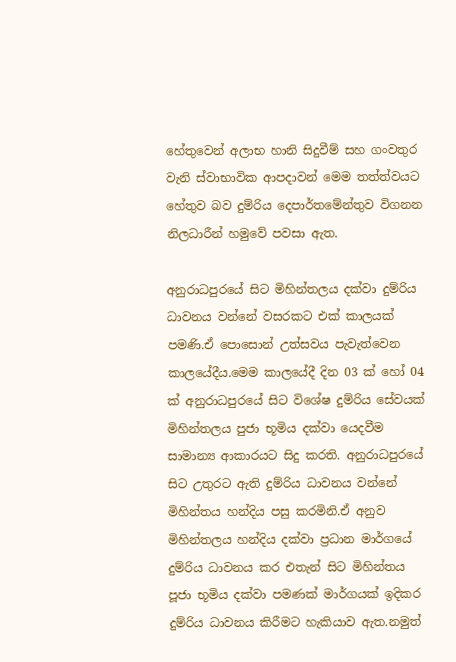හේතුවෙන් අලාභ හානි සිදුවීම් සහ ගංවතුර වැනි ස්වාභාවික ආපදාවන් මෙම තත්ත්වයට හේතුව බව දුම්රිය දෙපාර්තමේන්තුව විගනන නිලධාරීන් හමුවේ පවසා ඇත.

අනුරාධපුරයේ සිට මිහින්තලය දක්වා දුම්රිය ධාවනය වන්නේ වසරකට එක් කාලයක් පමණි.ඒ පොසොන් උත්සවය පැවැත්වෙන කාලයේදීය.මෙම කාලයේදී දින 03 ක් හෝ 04 ක් අනුරාධපුරයේ සිට විශේෂ දුම්රිය සේවයක් මිහින්තලය පුජා භූමිය දක්වා යෙදවීම සාමාන්‍ය ආකාරයට සිදු කරති. අනුරාධපුරයේ සිට උතුරට ඇති දුම්රිය ධාවනය වන්නේ මිහින්තය හන්දිය පසු කරමිනි.ඒ අනුව මිහින්තලය හන්දිය දක්වා ප්‍රධාන මාර්ගයේ දුම්රිය ධාවනය කර එතැන් සිට මිහින්තය පූජා භූමිය දක්වා පමණක් මාර්ගයක් ඉදිකර දුම්රිය ධාවනය කිරීමට හැකියාව ඇත.නමුත්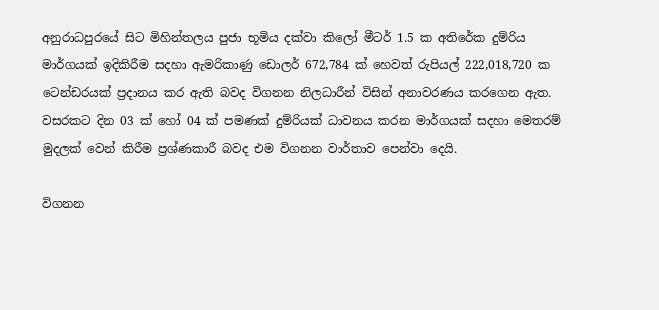අනුරාධපුරයේ සිට මිහින්තලය පුජා භූමිය දක්වා කිලෝ මීටර් 1.5 ක අතිරේක දුම්රිය මාර්ගයක් ඉදිකිරීම සදහා ඇමරිකාණු ඩොලර් 672,784 ක් හෙවත් රුපියල් 222,018,720 ක ටෙන්ඩරයක් ප්‍රදානය කර ඇති බවද විගනන නිලධාරීන් විසින් අනාවරණය කරගෙන ඇත. වසරකට දින 03 ක් හෝ 04 ක් පමණක් දුම්රියක් ධාවනය කරන මාර්ගයක් සදහා මෙතරම් මුදලක් වෙන් කිරීම ප්‍රශ්ණකාරී බවද එම විගනන වාර්තාව පෙන්වා දෙයි.

විගනන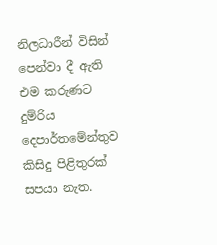නිලධාරීන් විසින් පෙන්වා දී ඇති එම කරුණට දුම්රිය දෙපාර්තමේන්තුව කිසිදු පිළිතුරක් සපයා නැත.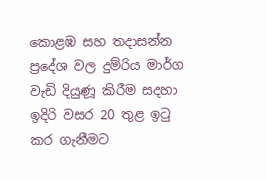කොළඹ සහ තදාසන්න ප්‍රදේශ වල දුම්රිය මාර්ග වැඩි දියුණූ කිරීම සදහා ඉදිරි වසර 20 තුළ ඉටු කර ගැනීමට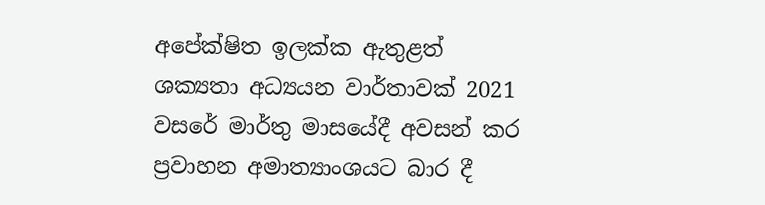අපේක්ෂිත ඉලක්ක ඇතුළත් ශක්‍යතා අධ්‍යයන වාර්තාවක් 2021 වසරේ මාර්තු මාසයේදී අවසන් කර ප්‍රවාහන අමාත්‍යාංශයට බාර දී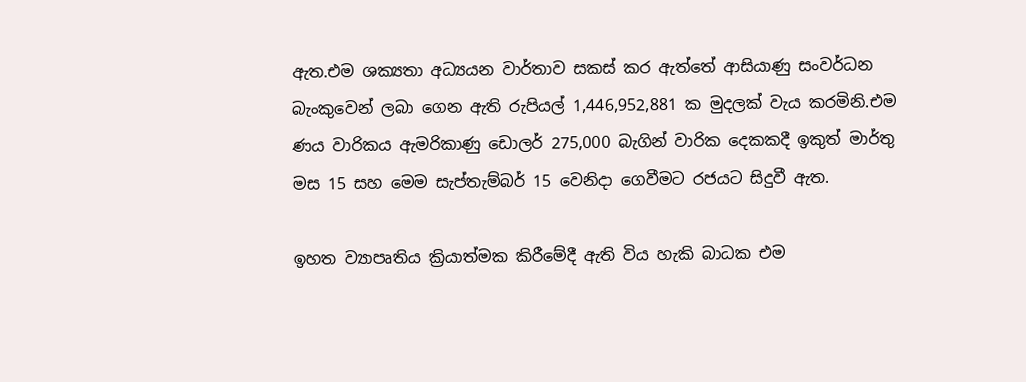ඇත.එම ශක්‍යතා අධ්‍යයන වාර්තාව සකස් කර ඇත්තේ ආසියාණු සංවර්ධන බැංකුවෙන් ලබා ගෙන ඇති රුපියල් 1,446,952,881 ක මුදලක් වැය කරමිනි.එම ණය වාරිකය ඇමරිකාණු ඩොලර් 275,000 බැගින් වාරික දෙකකදී ඉකුත් මාර්තු මස 15 සහ මෙම සැප්තැම්බර් 15 වෙනිදා ගෙවීමට රජයට සිදුවී ඇත.

ඉහත ව්‍යාපෘතිය ක්‍රියාත්මක කිරීමේදී ඇති විය හැකි බාධක එම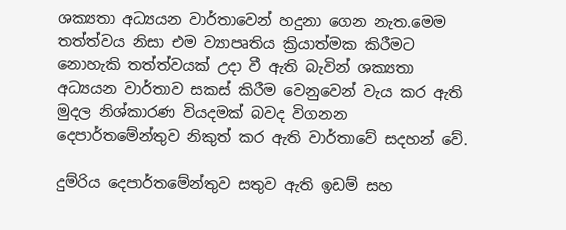ශක්‍යතා අධ්‍යයන වාර්තාවෙන් හදුනා ගෙන නැත.මෙම තත්ත්වය නිසා එම ව්‍යාපෘතිය ක්‍රියාත්මක කිරීමට නොහැකි තත්ත්වයක් උදා වී ඇති බැවින් ශක්‍යතා අධ්‍යයන වාර්තාව සකස් කිරීම වෙනුවෙන් වැය කර ඇති මුදල නිශ්කාරණ වියදමක් බවද විගනන දෙපාර්තමේන්තුව නිකුත් කර ඇති වාර්තාවේ සදහන් වේ.

දුම්රිය දෙපාර්තමේන්තුව සතුව ඇති ඉඩම් සහ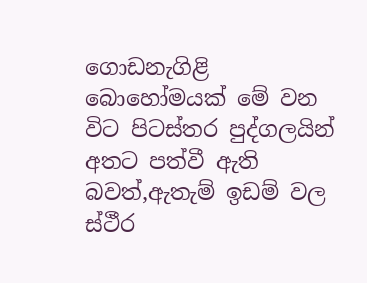ගොඩනැගිළි බොහෝමයක් මේ වන විට පිටස්තර පුද්ගලයින් අතට පත්වී ඇති බවත්,ඇතැම් ඉඩම් වල ස්ථීර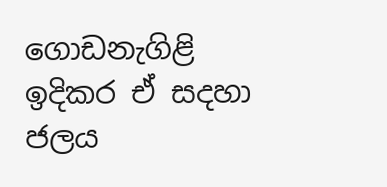ගොඩනැගිළි ඉදිකර ඒ සදහා ජලය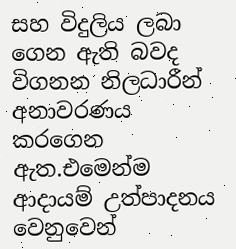සහ විදුලිය ලබා ගෙන ඇති බවද විගනන නිලධාරීන් අනාවරණය කරගෙන ඇත.එමෙන්ම ආදායම් උත්පාදනය වෙනුවෙන්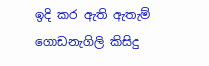ඉදි කර ඇති ඇතැම් ගොඩනැගිලි කිසිදු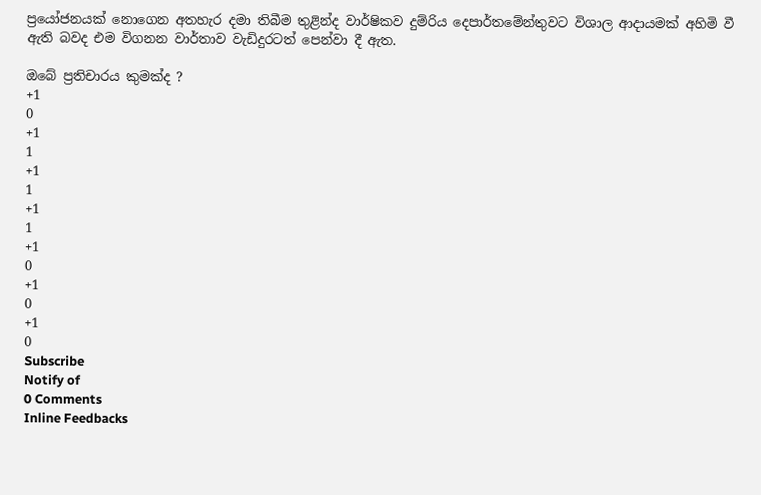ප්‍රයෝජනයක් නොගෙන අතහැර දමා තිබීම තුළින්ද වාර්ෂිකව දුම්රිය දෙපාර්තමේන්තුවට විශාල ආදායමක් අහිමි වී ඇති බවද එම විගනන වාර්තාව වැඩිදුරටත් පෙන්වා දී ඇත.

ඔබේ ප්‍රතිචාරය කුමක්ද ?
+1
0
+1
1
+1
1
+1
1
+1
0
+1
0
+1
0
Subscribe
Notify of
0 Comments
Inline Feedbacks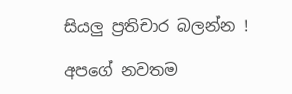සියලු ප්‍රතිචාර බලන්න !

අපගේ නවතම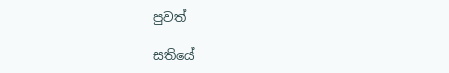පුවත්

සතියේ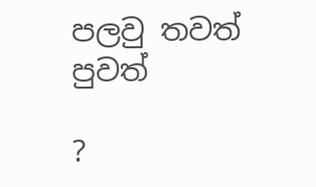පලවු තවත් පුවත්

?